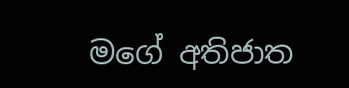මගේ අතිජාත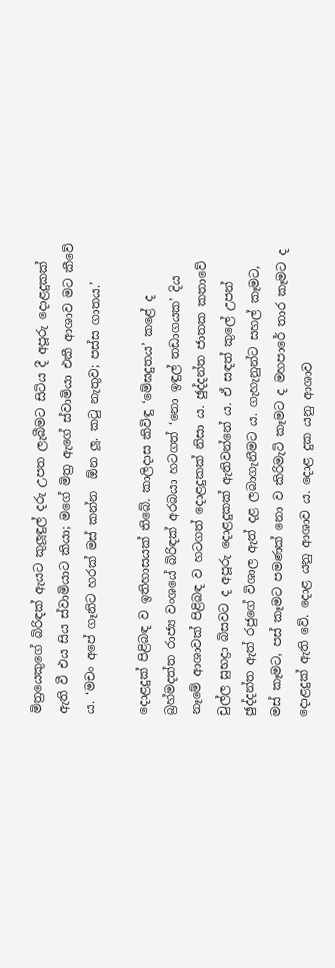මිත්‍රයෙකුගේ බිරිඳක් ඇයට කුලූඳුල් දරු උපත ලැබීමට සිටිය දී අපූරු දොළදුකක් ඇති වී එය සිය ස්වාමියාට කියා; මගේ මිත්‍ර ඇගේ ස්වාමියා එකී ආශාව මට කීවේ ය. ‘මචං අපේ ගෑනිට හරක් මස් කන්න  ඕන ලූ. කටු නැතුව; පස්ස ගාතය.’

දොළදුක් පිළිබඳ ව ඉතිහාසයක් තිබේ. කාලිදාස කිවිඳු ‘මේඝදුතය’ කළේ ද බ්‍රහ්මදත්ත රාජ්‍ය වංශයේ බිරිඳක් අරබයා හටගත් ‘නො ඉඳුල් තඩාගයක’ දිය නෑමේ ආශාවක් පිළිබඳ ව හටගත් දොළදුකක් නිසා ය. ඡුද්දන්ත ජාතක කතාවේ චුල්ල සුභද්‍රා බිසවට ද අපූරු දොළදුකක් ඇතිවන්නේ ය. ඒ සඳත් කුලේ උපන් ඡුද්දන්ත ඇත් රජුගේ විශාල ඇත් දළ ලබාගැනීමට ය. ගැහැනුන්ට සහල් කෑමට, මස් කෑමට, පස් කෑමට පමණක් නො ව කිරිමැටි කෑමට ද මහපාරේ තාර කෑමට ද දොළදුක් ඇති වේ. දොළ යනු ආශාව ය. දොළ දුක යනු ආශාව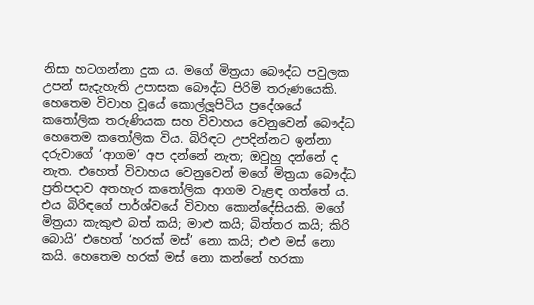නිසා හටගන්නා දුක ය. මගේ මිත්‍රයා බෞද්ධ පවුලක උපන් සැදැහැති උපාසක බෞද්ධ පිරිමි තරුණයෙකි. හෙතෙම විවාහ වූයේ කොල්ලූපිටිය ප්‍රදේශයේ කතෝලික තරුණියක සහ විවාහය වෙනුවෙන් බෞද්ධ හෙතෙම කතෝලික විය. බිරිඳට උපදින්නට ඉන්නා දරුවාගේ ‘ආගම’ අප දන්නේ නැත; ඔවුහු දන්නේ ද නැත. එහෙත් විවාහය වෙනුවෙන් මගේ මිත්‍රයා බෞද්ධ ප්‍රතිපදාව අතහැර කතෝලික ආගම වැළඳ ගත්තේ ය. එය බිරිඳගේ පාර්ශ්වයේ විවාහ කොන්දේසියකි. මගේ මිත්‍රයා කැකුළු බත් කයි; මාළු කයි; බිත්තර කයි; කිරි බොයි’ එහෙත් ‘හරක් මස්’ නො කයි; එළු මස් නො කයි. හෙතෙම හරක් මස් නො කන්නේ හරකා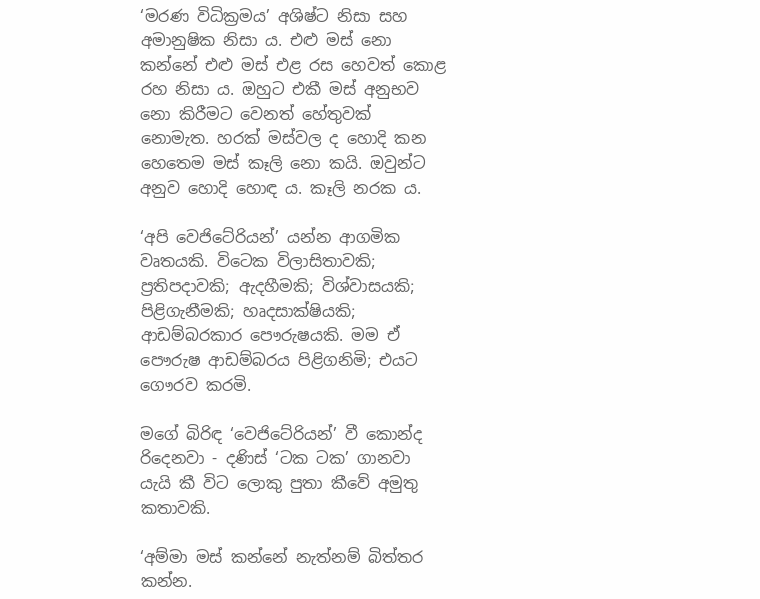‘මරණ විධික්‍රමය’ අශිෂ්ට නිසා සහ අමානුෂික නිසා ය. එළු මස් නො කන්නේ එළු මස් එළ රස හෙවත් කොළ රහ නිසා ය. ඔහුට එකී මස් අනුභව නො කිරීමට වෙනත් හේතුවක් නොමැත. හරක් මස්වල ද හොදි කන හෙතෙම මස් කෑලි නො කයි. ඔවුන්ට අනුව හොදි හොඳ ය. කෑලි නරක ය.

‘අපි වෙජිටේරියන්’ යන්න ආගමික වෘතයකි. විටෙක විලාසිතාවකි; ප්‍රතිපදාවකි; ඇදහීමකි; විශ්වාසයකි; පිළිගැනීමකි; හෘදසාක්ෂියකි; ආඩම්බරකාර පෞරුෂයකි. මම ඒ පෞරුෂ ආඩම්බරය පිළිගනිමි; එයට ගෞරව කරමි.

මගේ බිරිඳ ‘වෙජිටේරියන්’ වී කොන්ද රිදෙනවා - දණිස් ‘ටක ටක’ ගානවා යැයි කී විට ලොකු පුතා කීවේ අමුතු කතාවකි.

‘අම්මා මස් කන්නේ නැත්නම් බිත්තර කන්න.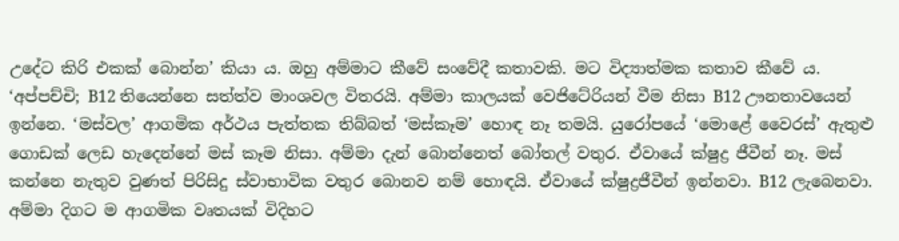උදේට කිරි එකක් බොන්න’ කියා ය. ඔහු අම්මාට කීවේ සංවේදී කතාවකි. මට විද්‍යාත්මක කතාව කීවේ ය.
‘අප්පච්චි; B12 තියෙන්නෙ සත්ත්ව මාංශවල විතරයි. අම්මා කාලයක් වෙජිටේරියන් වීම නිසා B12 ඌනතාවයෙන් ඉන්නෙ. ‘මස්වල’ ආගමික අර්ථය පැත්තක තිබ්බත් ‘මස්කෑම’ හොඳ නෑ තමයි. යුරෝපයේ ‘මොළේ වෛරස්’ ඇතුළු ගොඩක් ලෙඩ හැදෙන්නේ මස් කෑම නිසා. අම්මා දැන් බොන්නෙත් බෝතල් වතුර. ඒවායේ ක්ෂුද්‍ර ජීවීන් නෑ. මස් කන්නෙ නැතුව වුණත් පිරිසිදු ස්වාභාවික වතුර බොනව නම් හොඳයි. ඒවායේ ක්ෂුද්‍රජීවීන් ඉන්නවා. B12 ලැබෙනවා. අම්මා දිගට ම ආගමික වෘතයක් විදිහට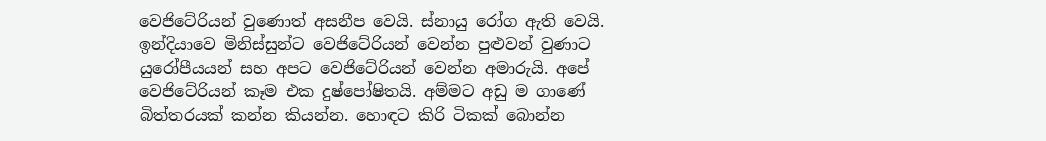වෙජිටේරියන් වුණොත් අසනීප වෙයි. ස්නායු රෝග ඇති වෙයි. ඉන්දියාවෙ මිනිස්සුන්ට වෙජිටේරියන් වෙන්න පුළුවන් වුණාට යුරෝපීයයන් සහ අපට වෙජිටේරියන් වෙන්න අමාරුයි. අපේ වෙජිටේරියන් කෑම එක දුෂ්පෝෂිතයි. අම්මට අඩු ම ගාණේ බිත්තරයක් කන්න කියන්න. හොඳට කිරි ටිකක් බොන්න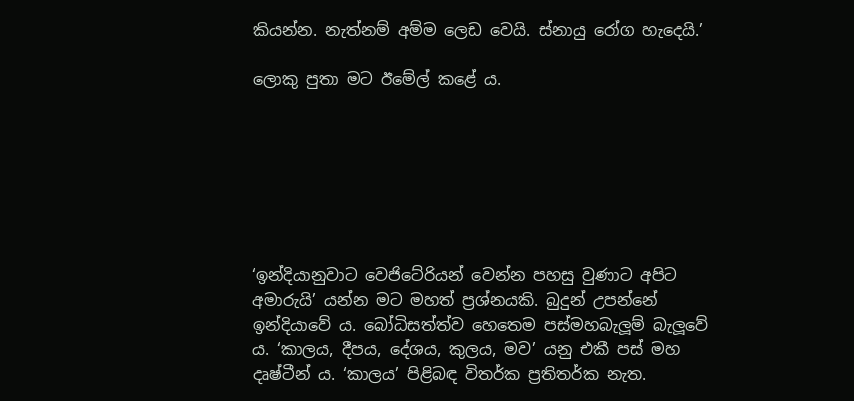කියන්න. නැත්නම් අම්ම ලෙඩ වෙයි. ස්නායු රෝග හැදෙයි.’

ලොකු පුතා මට ඊමේල් කළේ ය.







‘ඉන්දියානුවාට වෙජිටේරියන් වෙන්න පහසු වුණාට අපිට අමාරුයි’ යන්න මට මහත් ප්‍රශ්නයකි. බුදුන් උපන්නේ ඉන්දියාවේ ය. බෝධිසත්ත්ව හෙතෙම පස්මහබැලූම් බැලූවේ ය. ‘කාලය, දීපය, දේශය, කුලය, මව’ යනු එකී පස් මහ දෘෂ්ටීන් ය. ‘කාලය’ පිළිබඳ විතර්ක ප්‍රතිතර්ක නැත.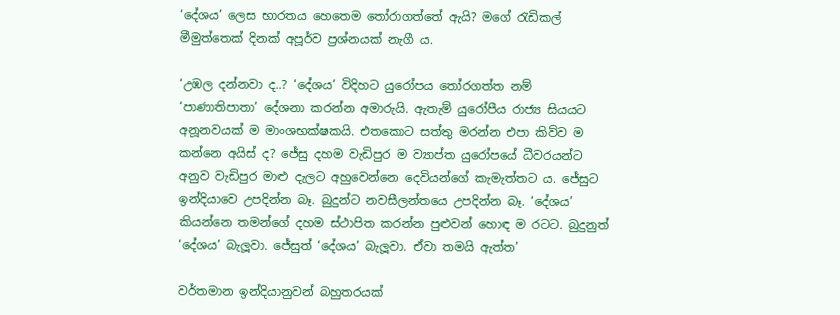‘දේශය’ ලෙස භාරතය හෙතෙම තෝරාගත්තේ ඇයි? මගේ රැඩිකල් මීමුත්තෙක් දිනක් අපූර්ව ප්‍රශ්නයක් නැගී ය.

‘උඹල දන්නවා ද..? ‘දේශය’ විදිහට යුරෝපය තෝරගත්ත නම් ‘පාණාතිපාතා’ දේශනා කරන්න අමාරුයි. ඇතැම් යුරෝපීය රාජ්‍ය සියයට අනූනවයක් ම මාංශභක්ෂකයි. එතකොට සත්තු මරන්න එපා කිව්ව ම කන්නෙ අයිස් ද? ජේසු දහම වැඩිපුර ම ව්‍යාප්ත යුරෝපයේ ධීවරයන්ට අනුව වැඩිපුර මාළු දැලට අහුවෙන්නෙ දෙවියන්ගේ කැමැත්තට ය. ජේසුට ඉන්දියාවෙ උපදින්න බෑ. බුදුන්ට නවසීලන්තයෙ උපදින්න බෑ. ‘දේශය’ කියන්නෙ තමන්ගේ දහම ස්ථාපිත කරන්න පුළුවන් හොඳ ම රටට. බුදුනුත් ‘දේශය’ බැලූවා. ජේසුත් ‘දේශය’ බැලූවා. ඒවා තමයි ඇත්ත’

වර්තමාන ඉන්දියානුවන් බහුතරයක්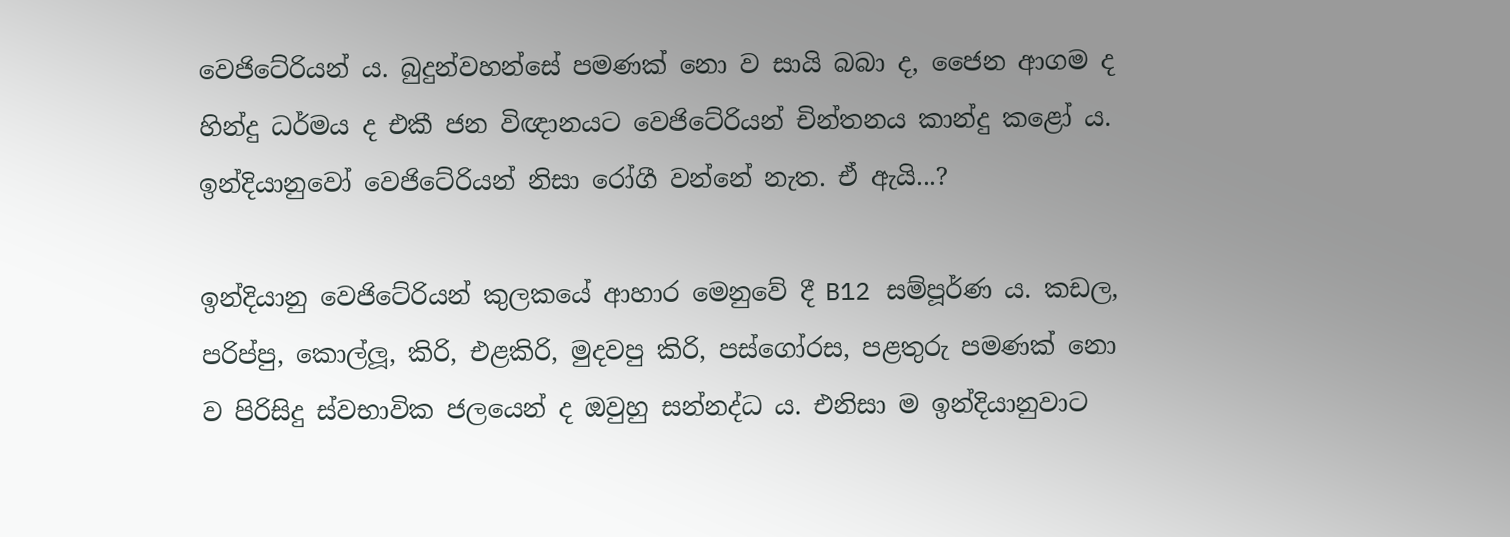වෙජිටේරියන් ය. බුදුන්වහන්සේ පමණක් නො ව සායි බබා ද, ජෛන ආගම ද හින්දු ධර්මය ද එකී ජන විඥානයට වෙජිටේරියන් චින්තනය කාන්දු කළෝ ය. ඉන්දියානුවෝ වෙජිටේරියන් නිසා රෝගී වන්නේ නැත. ඒ ඇයි...?

ඉන්දියානු වෙජිටේරියන් කුලකයේ ආහාර මෙනුවේ දී B12 සම්පූර්ණ ය. කඩල, පරිප්පු, කොල්ලූ, කිරි, එළකිරි, මුදවපු කිරි, පස්ගෝරස, පළතුරු පමණක් නො ව පිරිසිදු ස්වභාවික ජලයෙන් ද ඔවුහු සන්නද්ධ ය. එනිසා ම ඉන්දියානුවාට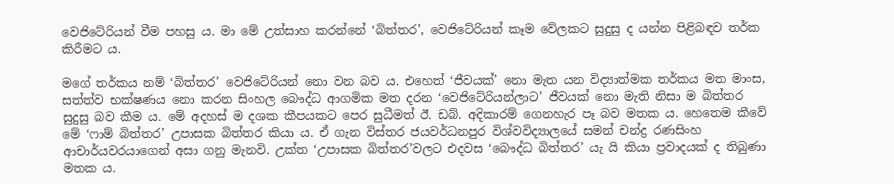වෙජිටේරියන් වීම පහසු ය. මා මේ උත්සාහ කරන්නේ ‘බිත්තර’, වෙජිටේරියන් කෑම වේලකට සුදුසු ද යන්න පිළිබඳව තර්ක කිරීමට ය.

මගේ තර්කය නම් ‘බිත්තර’ වෙජිටේරියන් නො වන බව ය. එහෙත් ‘ජීවයක්’ නො මැත යන විද්‍යාත්මක තර්කය මත මාංස, සත්ත්ව භක්ෂණය නො කරන සිංහල බෞද්ධ ආගමික මත දරන ‘වෙජිටේරියන්ලාට’ ජීවයක් නො මැති නිසා ම බිත්තර සුදුසු බව කීම ය. මේ අදහස් ම දශක කීපයකට පෙර සුධීමත් ඊ. ඩබ්. අදිකාරම් ගෙනහැර පෑ බව මතක ය. හෙතෙම කීවේ මේ ‘ෆාම් බිත්තර’ උපාසක බිත්තර කියා ය. ඒ ගැන විස්තර ජයවර්ධනපුර විශ්වවිද්‍යාලයේ සමන් චන්ද්‍ර රණසිංහ ආචාර්යවරයාගෙන් අසා ගනු මැනවි. උක්ත ‘උපාසක බිත්තර’වලට එදවස ‘බෞද්ධ බිත්තර’ යැ යි කියා ප්‍රවාදයක් ද තිබුණා මතක ය.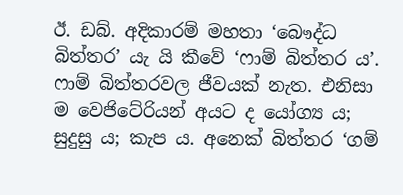ඊ. ඩබ්. අදිකාරම් මහතා ‘බෞද්ධ බිත්තර’ යැ යි කීවේ ‘ෆාම් බිත්තර ය’. ෆාම් බිත්තරවල ජීවයක් නැත. එනිසා ම වෙජිටේරියන් අයට ද යෝග්‍ය ය; සුදුසු ය; කැප ය. අනෙක් බිත්තර ‘ගම්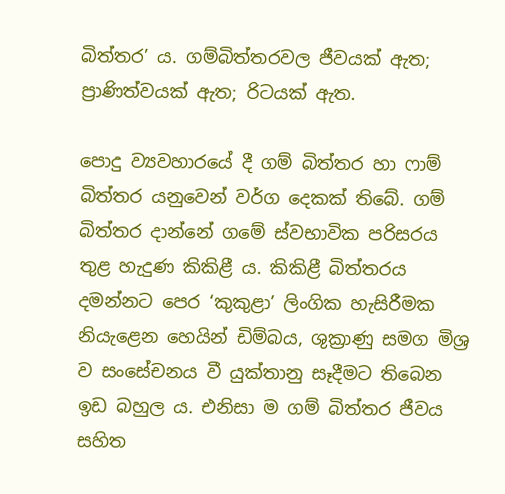බිත්තර’ ය. ගම්බිත්තරවල ජීවයක් ඇත; ප්‍රාණිත්වයක් ඇත; රිටයක් ඇත.

පොදු ව්‍යවහාරයේ දී ගම් බිත්තර හා ෆාම් බිත්තර යනුවෙන් වර්ග දෙකක් තිබේ. ගම් බිත්තර දාන්නේ ගමේ ස්වභාවික පරිසරය තුළ හැදුණ කිකිළී ය. කිකිළී බිත්තරය දමන්නට පෙර ‘කුකුළා’ ලිංගික හැසිරීමක නියැළෙන හෙයින් ඩිම්බය, ශුක්‍රාණු සමග මිශ්‍ර ව සංසේචනය වී යුක්තානු සෑදීමට තිබෙන ඉඩ බහුල ය. එනිසා ම ගම් බිත්තර ජීවය සහිත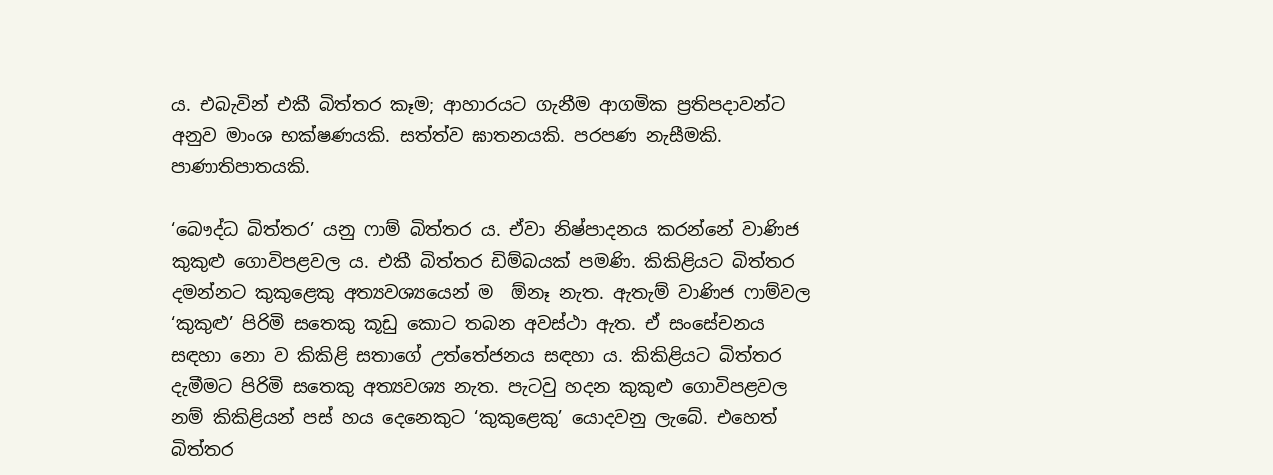ය. එබැවින් එකී බිත්තර කෑම; ආහාරයට ගැනීම ආගමික ප්‍රතිපදාවන්ට අනුව මාංශ භක්ෂණයකි. සත්ත්ව ඝාතනයකි. පරපණ නැසීමකි. පාණාතිපාතයකි.

‘බෞද්ධ බිත්තර’ යනු ෆාම් බිත්තර ය. ඒවා නිෂ්පාදනය කරන්නේ වාණිජ කුකුළු ගොවිපළවල ය. එකී බිත්තර ඩිම්බයක් පමණි. කිකිළියට බිත්තර දමන්නට කුකුළෙකු අත්‍යවශ්‍යයෙන් ම  ඕනෑ නැත. ඇතැම් වාණිජ ෆාම්වල ‘කුකුළු’ පිරිමි සතෙකු කූඩු කොට තබන අවස්ථා ඇත. ඒ සංසේචනය සඳහා නො ව කිකිළි සතාගේ උත්තේජනය සඳහා ය. කිකිළියට බිත්තර දැමීමට පිරිමි සතෙකු අත්‍යවශ්‍ය නැත. පැටවු හදන කුකුළු ගොවිපළවල නම් කිකිළියන් පස් හය දෙනෙකුට ‘කුකුළෙකු’ යොදවනු ලැබේ. එහෙත් බිත්තර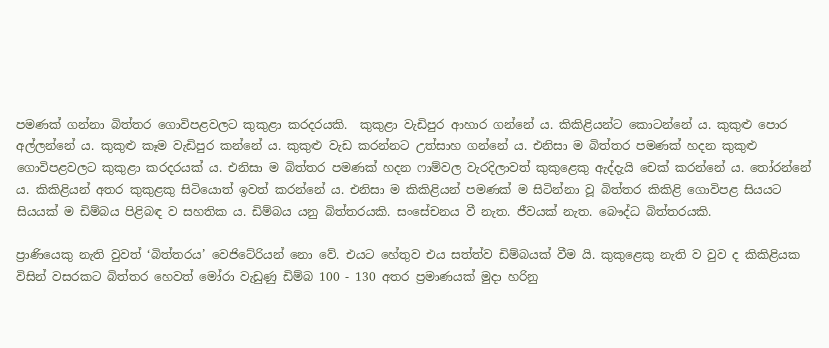පමණක් ගන්නා බිත්තර ගොවිපළවලට කුකුළා කරදරයකි.  කුකුළා වැඩිපුර ආහාර ගන්නේ ය. කිකිළියන්ට කොටන්නේ ය. කුකුළු පොර අල්ලන්නේ ය. කුකුළු කෑම වැඩිපුර කන්නේ ය. කුකුළු වැඩ කරන්නට උත්සාහ ගන්නේ ය. එනිසා ම බිත්තර පමණක් හදන කුකුළු ගොවිපළවලට කුකුළා කරදරයක් ය. එනිසා ම බිත්තර පමණක් හදන ෆාම්වල වැරදිලාවත් කුකුළෙකු ඇද්දැයි චෙක් කරන්නේ ය. තෝරන්නේ ය. කිකිළියන් අතර කුකුළකු සිටියොත් ඉවත් කරන්නේ ය. එනිසා ම කිකිළියන් පමණක් ම සිටින්නා වූ බිත්තර කිකිළි ගොවිපළ සියයට සියයක් ම ඩිම්බය පිළිබඳ ව සහතික ය. ඩිම්බය යනු බිත්තරයකි. සංසේචනය වී නැත. ජීවයක් නැත. බෞද්ධ බිත්තරයකි.

ප්‍රාණියෙකු නැති වුවත් ‘බිත්තරය’ වෙජිටේරියන් නො වේ. එයට හේතුව එය සත්ත්ව ඩිම්බයක් වීම යි. කුකුළෙකු නැති ව වුව ද කිකිළියක විසින් වසරකට බිත්තර හෙවත් මෝරා වැඩුණු ඩිම්බ 100 - 130 අතර ප්‍රමාණයක් මුදා හරිනු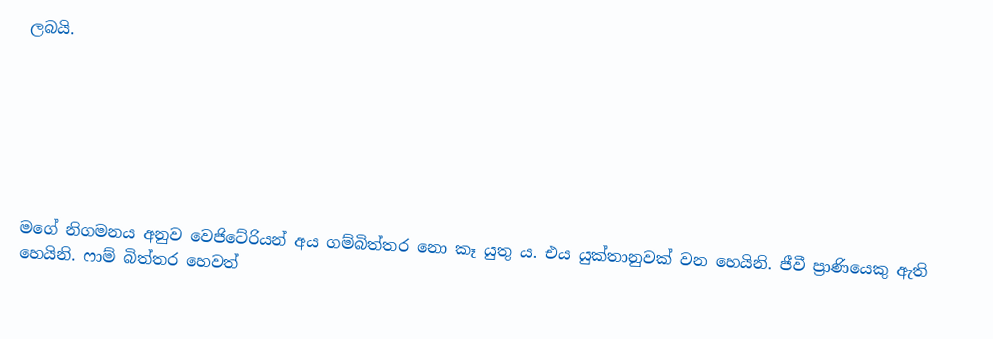ලබයි.







මගේ නිගමනය අනුව වෙජිටේරියන් අය ගම්බිත්තර නො කෑ යුතු ය. එය යුක්තානුවක් වන හෙයිනි. ජීවී ප්‍රාණියෙකු ඇති හෙයිනි. ෆාම් බිත්තර හෙවත්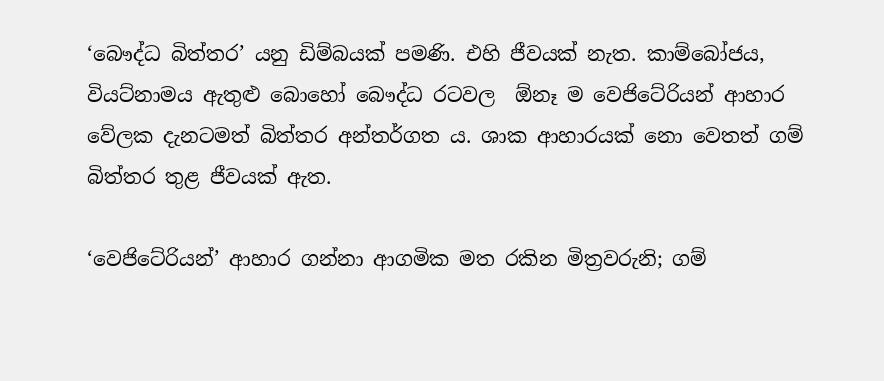‘බෞද්ධ බිත්තර’ යනු ඩිම්බයක් පමණි. එහි ජීවයක් නැත. කාම්බෝජය, වියට්නාමය ඇතුළු බොහෝ බෞද්ධ රටවල  ඕනෑ ම වෙජිටේරියන් ආහාර වේලක දැනටමත් බිත්තර අන්තර්ගත ය. ශාක ආහාරයක් නො වෙතත් ගම් බිත්තර තුළ ජීවයක් ඇත.

‘වෙජිටේරියන්’ ආහාර ගන්නා ආගමික මත රකින මිත්‍රවරුනි; ගම්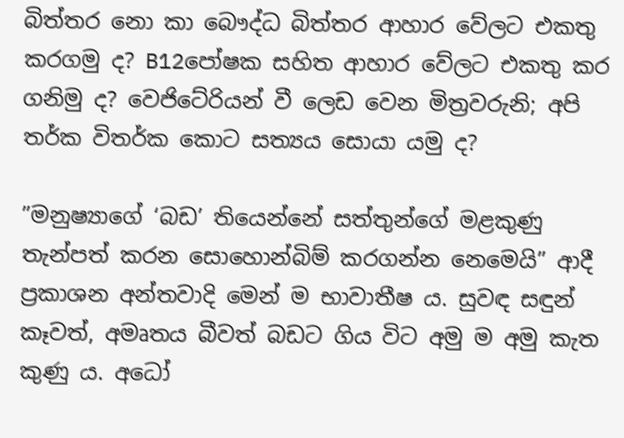බිත්තර නො කා බෞද්ධ බිත්තර ආහාර වේලට එකතු කරගමු ද? B12පෝෂක සහිත ආහාර වේලට එකතු කර ගනිමු ද? වෙජිටේරියන් වී ලෙඩ වෙන මිත්‍රවරුනි; අපි තර්ක විතර්ක කොට සත්‍යය සොයා යමු ද?

”මනුෂ්‍යාගේ ‘බඩ’ තියෙන්නේ සත්තුන්ගේ මළකුණු තැන්පත් කරන සොහොන්බිම් කරගන්න නෙමෙයි” ආදී ප්‍රකාශන අන්තවාදි මෙන් ම භාවාතීෂ ය. සුවඳ සඳුන් කෑවත්, අමෘතය බීවත් බඩට ගිය විට අමු ම අමු කැත කුණු ය. අධෝ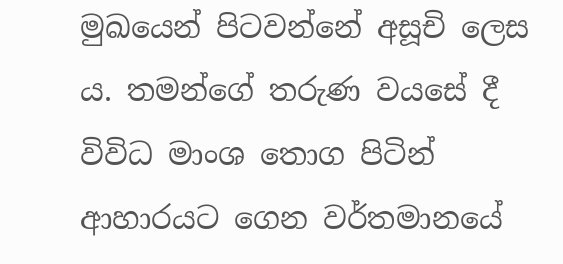මුඛයෙන් පිටවන්නේ අසූචි ලෙස ය. තමන්ගේ තරුණ වයසේ දී විවිධ මාංශ තොග පිටින් ආහාරයට ගෙන වර්තමානයේ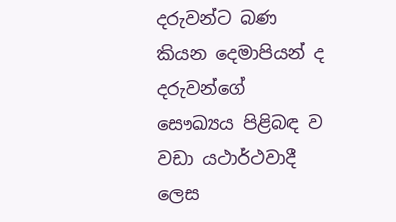දරුවන්ට බණ කියන දෙමාපියන් ද දරුවන්ගේ සෞඛ්‍යය පිළිබඳ ව වඩා යථාර්ථවාදී ලෙස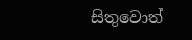සිතුවොත්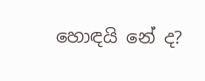හොඳයි නේ ද?